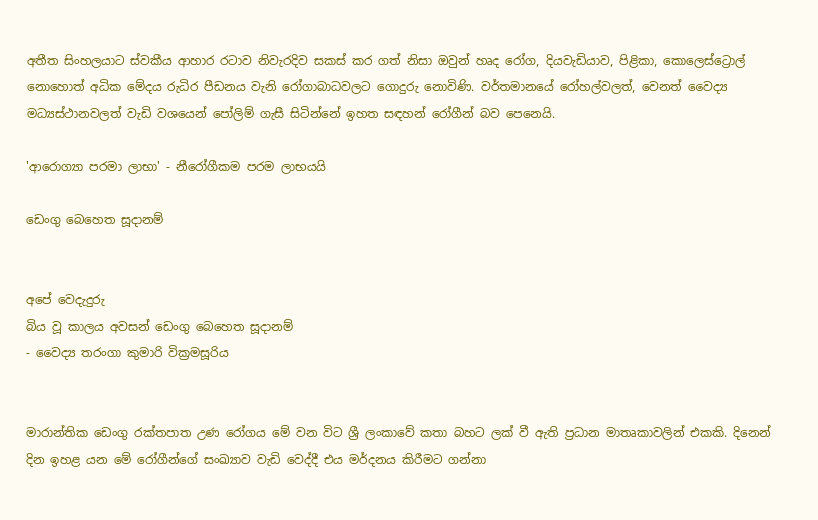අතීත සිංහලයාට ස්‌වකීය ආහාර රටාව නිවැරදිව සකස්‌ කර ගත් නිසා ඔවුන් හෘද රෝග, දියවැඩියාව, පිළිකා, කොලෙස්‌ට්‍රොල් නොහොත් අධික මේදය රුධිර පීඩනය වැනි රෝගාබාධවලට ගොදුරු නොවිණි. වර්තමානයේ රෝහල්වලත්, වෙනත් වෛද්‍ය මධ්‍යස්‌ථානවලත් වැඩි වශයෙන් පෝලිම් ගැසී සිටින්නේ ඉහත සඳහන් රෝගීන් බව පෙනෙයි.

'ආරොග්‍යා පරමා ලාභා' - නීරෝගීකම පරම ලාභයයි

ඩෙංගු බෙහෙත සූදානම්


අපේ වෙදැදුරු
බිය වූ කාලය අවසන් ඩෙංගු බෙහෙත සූදානම්
- වෛද්‍ය තරංගා කුමාරි වික්‍රමසූරිය


මාරාන්තික ඩෙංගු රක්‌තපාත උණ රෝගය මේ වන විට ශ්‍රී ලංකාවේ කතා බහට ලක්‌ වී ඇති ප්‍රධාන මාතෘකාවලින් එකකි. දිනෙන් දින ඉහළ යන මේ රෝගීන්ගේ සංඛ්‍යාව වැඩි වෙද්දී එය මර්දනය කිරීමට ගන්නා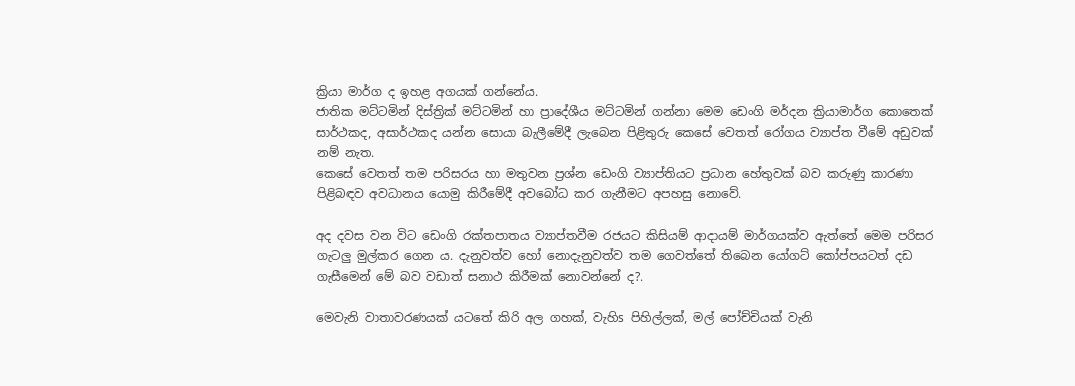ක්‍රියා මාර්ග ද ඉහළ අගයක්‌ ගන්නේය.
ජාතික මට්‌ටමින් දිස්‌ත්‍රික්‌ මට්‌ටමින් හා ප්‍රාදේශීය මට්‌ටමින් ගන්නා මෙම ඩෙංගි මර්දන ක්‍රියාමාර්ග කොතෙක්‌ සාර්ථකද, අසාර්ථකද යන්න සොයා බැලීමේදී ලැබෙන පිළිතුරු කෙසේ වෙතත් රෝගය ව්‍යාප්ත වීමේ අඩුවක්‌ නම් නැත.
කෙසේ වෙතත් තම පරිසරය හා මතුවන ප්‍රශ්න ඩෙංගි ව්‍යාප්තියට ප්‍රධාන හේතුවක්‌ බව කරුණු කාරණා පිළිබඳව අවධානය යොමු කිරීමේදී අවබෝධ කර ගැනීමට අපහසු නොවේ.

අද දවස වන විට ඩෙංගි රක්‌තපාතය ව්‍යාප්තවීම රජයට කිසියම් ආදායම් මාර්ගයක්‌ව ඇත්තේ මෙම පරිසර ගැටලු මුල්කර ගෙන ය. දැනුවත්ව හෝ නොදැනුවත්ව තම ගෙවත්තේ තිබෙන යෝගට්‌ කෝප්පයටත් දඩ ගැසීමෙන් මේ බව වඩාත් සනාථ කිරීමක්‌ නොවන්නේ ද?.

මෙවැනි වාතාවරණයක්‌ යටතේ කිරි අල ගහක්‌, වැහිs පිහිල්ලක්‌, මල් පෝච්චියක්‌ වැනි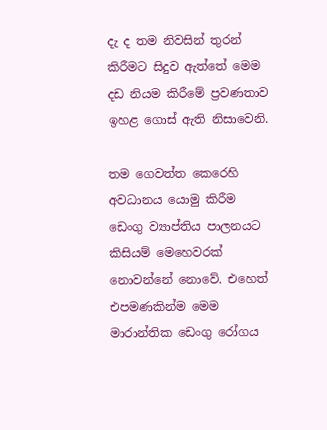දැ ද තම නිවසින් තුරන් කිරීමට සිදුව ඇත්තේ මෙම දඩ නියම කිරීමේ ප්‍රවණතාව ඉහළ ගොස්‌ ඇති නිසාවෙනි.

තම ගෙවත්ත කෙරෙහි අවධානය යොමු කිරීම ඩෙංගු ව්‍යාප්තිය පාලනයට කිසියම් මෙහෙවරක්‌ නොවන්නේ නොවේ. එහෙත් එපමණකින්ම මෙම මාරාන්තික ඩෙංගු රෝගය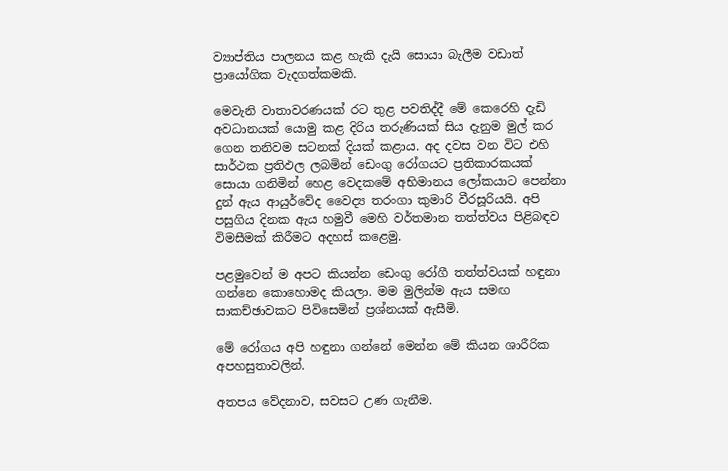ව්‍යාප්තිය පාලනය කළ හැකි දැයි සොයා බැලීම වඩාත් ප්‍රායෝගික වැදගත්කමකි.

මෙවැනි වාතාවරණයක්‌ රට තුළ පවතිද්දී මේ කෙරෙහි දැඩි අවධානයක්‌ යොමු කළ දිරිය තරුණියක්‌ සිය දැනුම මුල් කර ගෙන තනිවම සටනක්‌ දියක්‌ කළාය. අද දවස වන විට එහි සාර්ථක ප්‍රතිඵල ලබමින් ඩෙංගු රෝගයට ප්‍රතිකාරකයක්‌ සොයා ගනිමින් හෙළ වෙදකමේ අභිමානය ලෝකයාට පෙන්නා දුන් ඇය ආයුර්වේද වෛද්‍ය තරංගා කුමාරි වීරසූරියයි. අපි පසුගිය දිනක ඇය හමුවී මෙහි වර්තමාන තත්ත්වය පිළිබඳව විමසීමක්‌ කිරීමට අදහස්‌ කළෙමු.

පළමුවෙන් ම අපට කියන්න ඩෙංගු රෝගී තත්ත්වයක්‌ හඳුනා ගන්නෙ කොහොමද කියලා. මම මුලින්ම ඇය සමඟ සාකච්ඡාවකට පිවිසෙමින් ප්‍රශ්නයක්‌ ඇසීමි.

මේ රෝගය අපි හඳුනා ගන්නේ මෙන්න මේ කියන ශාරීරික අපහසුතාවලින්.

අතපය වේදනාව, සවසට උණ ගැනීම.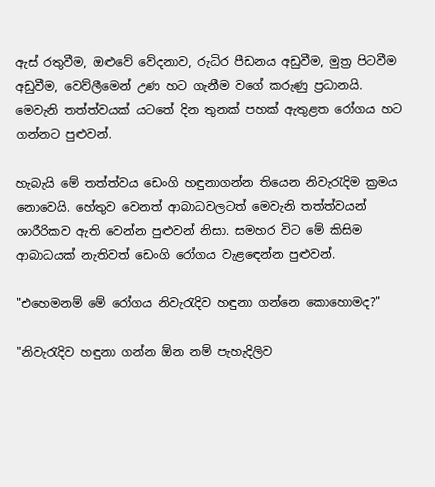ඇස්‌ රතුවීම, ඔළුවේ වේදනාව, රුධිර පීඩනය අඩුවීම, මුත්‍ර පිටවීම අඩුවීම, වෙව්ලීමෙන් උණ හට ගැනීම වගේ කරුණු ප්‍රධානයි. මෙවැනි තත්ත්වයක්‌ යටතේ දින තුනක්‌ පහක්‌ ඇතුළත රෝගය හට ගන්නට පුළුවන්.

හැබැයි මේ තත්ත්වය ඩෙංගි හඳුනාගන්න තියෙන නිවැරැදිම ක්‍රමය නොවෙයි. හේතුව වෙනත් ආබාධවලටත් මෙවැනි තත්ත්වයන් ශාරීරිකව ඇති වෙන්න පුළුවන් නිසා. සමහර විට මේ කිසිම ආබාධයක්‌ නැතිවත් ඩෙංගි රෝගය වැළඳෙන්න පුළුවන්.

"එහෙමනම් මේ රෝගය නිවැරැදිව හඳුනා ගන්නෙ කොහොමද?"

"නිවැරැදිව හඳුනා ගන්න ඕන නම් පැහැදිලිව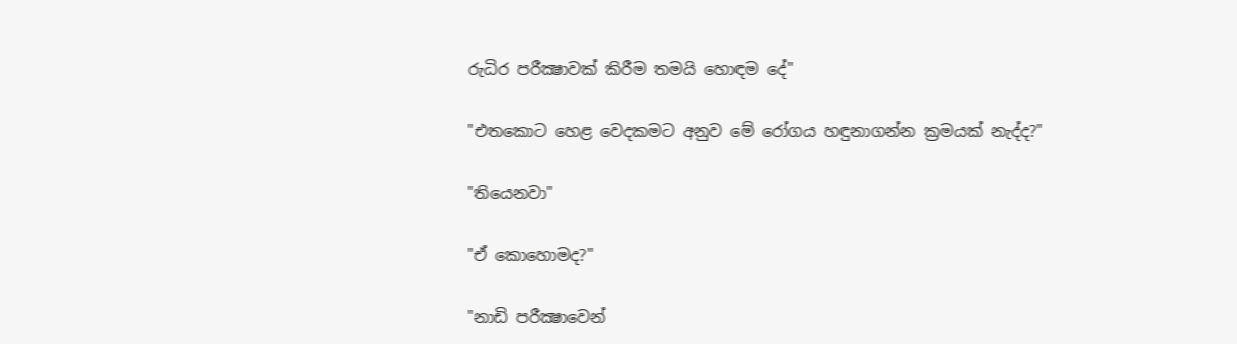රුධිර පරීක්‍ෂාවක්‌ කිරීම තමයි හොඳම දේ"

"එතකොට හෙළ වෙදකමට අනුව මේ රෝගය හඳුනාගන්න ක්‍රමයක්‌ නැද්ද?"

"තියෙනවා"

"ඒ කොහොමද?"

"නාඩි පරීක්‍ෂාවෙන්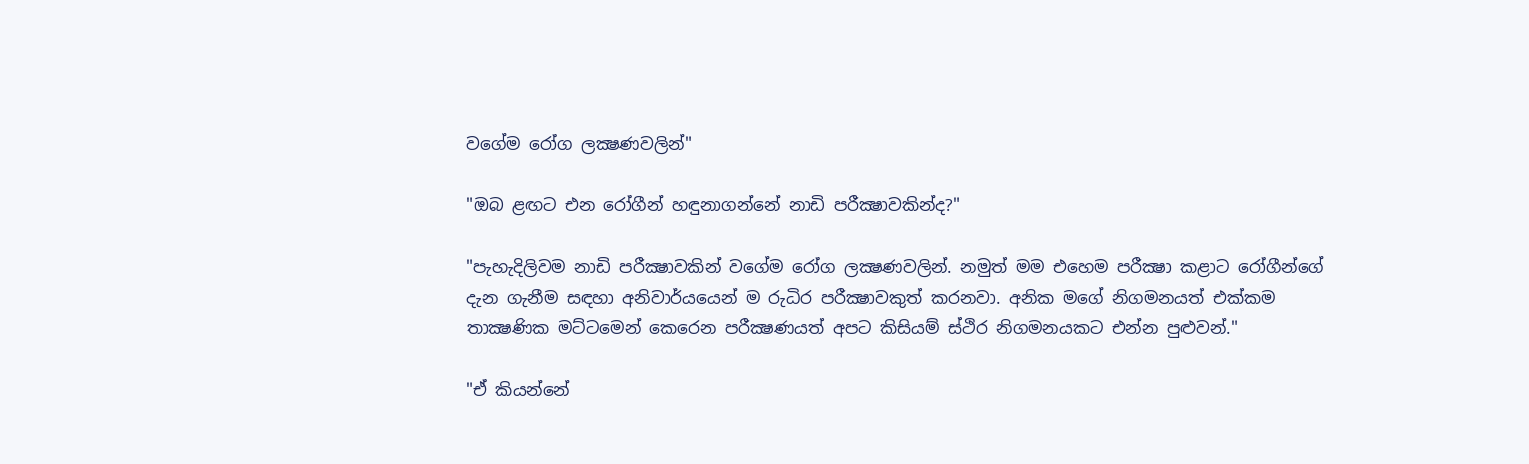වගේම රෝග ලක්‍ෂණවලින්"

"ඔබ ළඟට එන රෝගීන් හඳුනාගන්නේ නාඩි පරීක්‍ෂාවකින්ද?"

"පැහැදිලිවම නාඩි පරීක්‍ෂාවකින් වගේම රෝග ලක්‍ෂණවලින්. නමුත් මම එහෙම පරීක්‍ෂා කළාට රෝගීන්ගේ දැන ගැනීම සඳහා අනිවාර්යයෙන් ම රුධිර පරීක්‍ෂාවකුත් කරනවා. අනික මගේ නිගමනයත් එක්‌කම තාක්‍ෂණික මට්‌ටමෙන් කෙරෙන පරීක්‍ෂණයත් අපට කිසියම් ස්‌ථිර නිගමනයකට එන්න පුළුවන්."

"ඒ කියන්නේ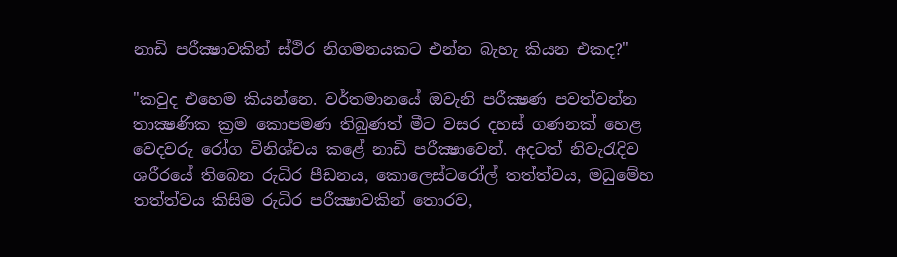නාඩි පරීක්‍ෂාවකින් ස්‌ථිර නිගමනයකට එන්න බැහැ කියන එකද?"

"කවුද එහෙම කියන්නෙ. වර්තමානයේ ඔවැනි පරීක්‍ෂණ පවත්වන්න තාක්‍ෂණික ක්‍රම කොපමණ තිබුණත් මීට වසර දහස්‌ ගණනක්‌ හෙළ වෙදවරු රෝග විනිශ්චය කළේ නාඩි පරීක්‍ෂාවෙන්. අදටත් නිවැරැදිව ශරීරයේ තිබෙන රුධිර පීඩනය, කොලෙස්‌ටරෝල් තත්ත්වය, මධුමේහ තත්ත්වය කිසිම රුධිර පරීක්‍ෂාවකින් තොරව,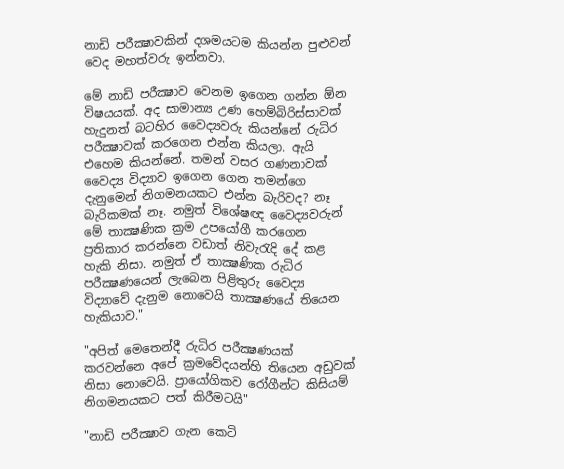නාඩි පරීක්‍ෂාවකින් දශමයටම කියන්න පුළුවන් වෙද මහත්වරු ඉන්නවා.

මේ නාඩි පරීක්‍ෂාව වෙනම ඉගෙන ගන්න ඕන විෂයයක්‌. අද සාමාන්‍ය උණ හෙම්බිරිස්‌සාවක්‌ හැදුනත් බටහිර වෛද්‍යවරු කියන්නේ රුධිර පරීක්‍ෂාවක්‌ කරගෙන එන්න කියලා. ඇයි එහෙම කියන්නේ. තමන් වසර ගණනාවක්‌ වෛද්‍ය විද්‍යාව ඉගෙන ගෙන තමන්ගෙ දැනුමෙන් නිගමනයකට එන්න බැරිවද? නෑ බැරිකමක්‌ නෑ. නමුත් විශේෂඥ වෛද්‍යවරුන් මේ තාක්‍ෂණික ක්‍රම උපයෝගී කරගෙන ප්‍රතිකාර කරන්නෙ වඩාත් නිවැරැදි දේ කළ හැකි නිසා. නමුත් ඒ තාක්‍ෂණික රුධිර පරීක්‍ෂණයෙන් ලැබෙන පිළිතුරු වෛද්‍ය විද්‍යාවේ දැනුම නොවෙයි තාක්‍ෂණයේ තියෙන හැකියාව."

"අපිත් මෙතෙන්දී රුධිර පරීක්‍ෂණයක්‌ කරවන්නෙ අපේ ක්‍රමවේදයන්හි තියෙන අඩුවක්‌ නිසා නොවෙයි. ප්‍රායෝගිකව රෝගීන්ට කිසියම් නිගමනයකට පත් කිරීමටයි"

"නාඩි පරීක්‍ෂාව ගැන කෙටි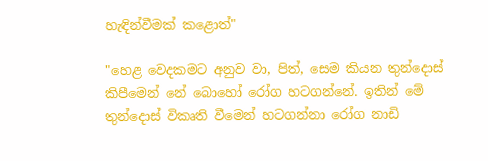හැඳින්වීමක්‌ කළොත්"

"හෙළ වෙදකමට අනුව වා, පිත්, සෙම කියන තුන්දොස්‌ කිපීමෙන් නේ බොහෝ රෝග හටගන්නේ. ඉතින් මේ තුන්දොස්‌ විකෘති වීමෙන් හටගන්නා රෝග නාඩි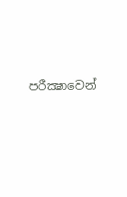පරීක්‍ෂාවෙන්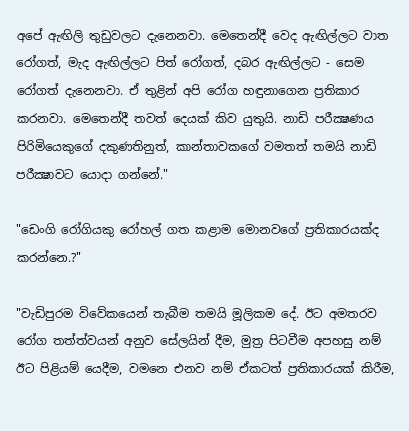අපේ ඇඟිලි තුඩුවලට දැනෙනවා. මෙතෙන්දී වෙද ඇඟිල්ලට වාත රෝගත්, මැද ඇඟිල්ලට පිත් රෝගත්, දබර ඇඟිල්ලට - සෙම රෝගත් දැනෙනවා. ඒ තුළින් අපි රෝග හඳුනාගෙන ප්‍රතිකාර කරනවා. මෙතෙන්දී තවත් දෙයක්‌ කිව යුතුයි. නාඩි පරීක්‍ෂණය පිරිමියෙකුගේ දකුණතිනුත්, කාන්තාවකගේ වමතත් තමයි නාඩි පරීක්‍ෂාවට යොදා ගන්නේ."

"ඩෙංගි රෝගියකු රෝහල් ගත කළාම මොනවගේ ප්‍රතිකාරයක්‌ද කරන්නෙ.?"

"වැඩිපුරම විවේකයෙන් තැබීම තමයි මූලිකම දේ. ඊට අමතරව රෝග තත්ත්වයන් අනුව සේලයින් දීම, මුත්‍ර පිටවීම අපහසු නම් ඊට පිළියම් යෙදීම, වමනෙ එනව නම් ඒකටත් ප්‍රතිකාරයක්‌ කිරීම,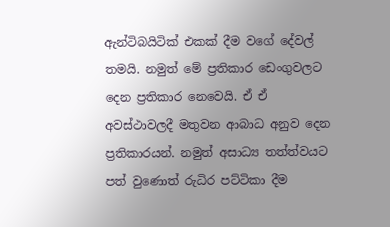ඇන්ටිබයිටික්‌ එකක්‌ දීම වගේ දේවල් තමයි. නමුත් මේ ප්‍රතිකාර ඩෙංගුවලට දෙන ප්‍රතිකාර නෙවෙයි. ඒ ඒ අවස්‌ථාවලදී මතුවන ආබාධ අනුව දෙන ප්‍රතිකාරයන්. නමුත් අසාධ්‍ය තත්ත්වයට පත් වුණොත් රුධිර පට්‌ටිකා දීම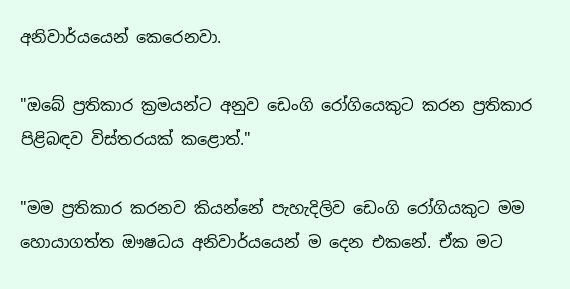අනිවාර්යයෙන් කෙරෙනවා.

"ඔබේ ප්‍රතිකාර ක්‍රමයන්ට අනුව ඩෙංගි රෝගියෙකුට කරන ප්‍රතිකාර පිළිබඳව විස්‌තරයක්‌ කළොත්."

"මම ප්‍රතිකාර කරනව කියන්නේ පැහැදිලිව ඩෙංගි රෝගියකුට මම හොයාගත්ත ඖෂධය අනිවාර්යයෙන් ම දෙන එකනේ. ඒක මට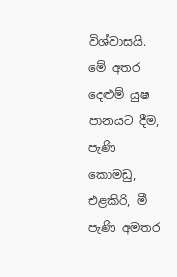විශ්වාසයි. මේ අතර දෙළුම් යුෂ පානයට දීම, පැණි කොමඩු, එළකිරි, මී පැණි අමතර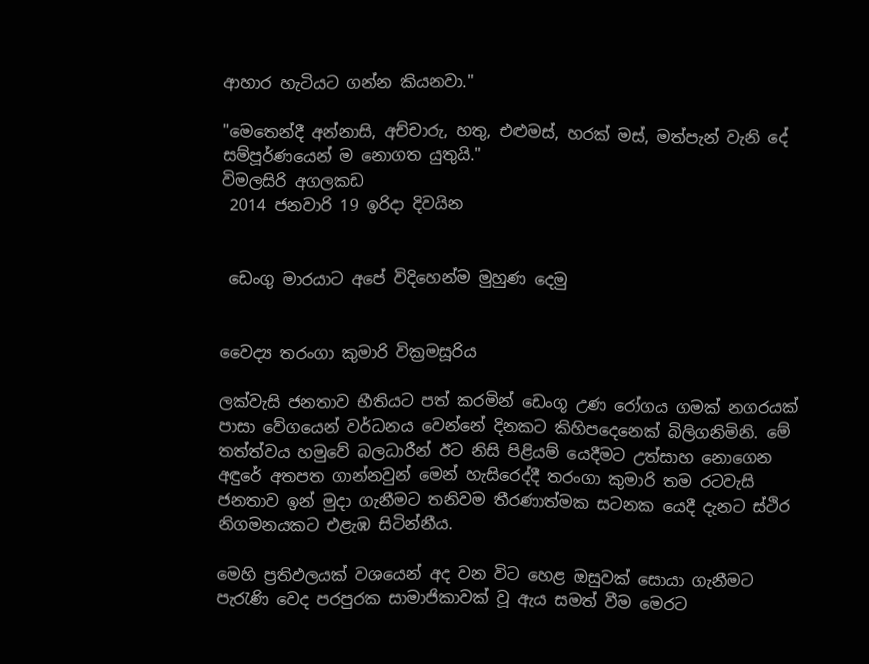ආහාර හැටියට ගන්න කියනවා."

"මෙතෙන්දී අන්නාසි, අච්චාරු, හතු, එළුමස්‌, හරක්‌ මස්‌, මත්පැන් වැනි දේ සම්පූර්ණයෙන් ම නොගත යුතුයි."
විමලසිරි අගලකඩ
 2014 ජනවාරි 19 ඉරිදා දිවයින


 ඩෙංගු මාරයාට අපේ විදිහෙන්ම මුහුණ දෙමු


වෛද්‍ය තරංගා කුමාරි වික්‍රමසූරිය

ලක්‌වැසි ජනතාව භීතියට පත් කරමින් ඩෙංගූ උණ රෝගය ගමක්‌ නගරයක්‌ පාසා වේගයෙන් වර්ධනය වෙන්නේ දිනකට කිහිපදෙනෙක්‌ බිලිගනිමිනි. මේ තත්ත්වය හමුවේ බලධාරීන් ඊට නිසි පිළියම් යෙදීමට උත්සාහ නොගෙන අඳුරේ අතපත ගාන්නවුන් මෙන් හැසිරෙද්දී තරංගා කුමාරි තම රටවැසි ජනතාව ඉන් මුදා ගැනීමට තනිවම තීරණාත්මක සටනක යෙදී දැනට ස්‌ථිර නිගමනයකට එළැඹ සිටින්නීය.

මෙහි ප්‍රතිඵලයක්‌ වශයෙන් අද වන විට හෙළ ඔසුවක්‌ සොයා ගැනීමට පැරැණි වෙද පරපුරක සාමාජිකාවක්‌ වූ ඇය සමත් වීම මෙරට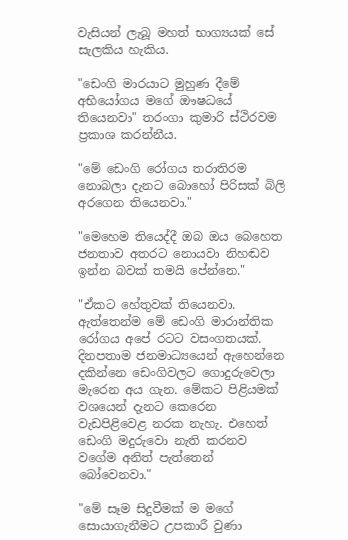වැසියන් ලැබූ මහත් භාග්‍යයක්‌ සේ සැලකිය හැකිය.

"ඩෙංගි මාරයාට මුහුණ දීමේ අභියෝගය මගේ ඖෂධයේ තියෙනවා" තරංගා කුමාරි ස්‌ථිරවම ප්‍රකාශ කරන්නීය.

"මේ ඩෙංගි රෝගය තරාතිරම නොබලා දැනට බොහෝ පිරිසක්‌ බිලි අරගෙන තියෙනවා."

"මෙහෙම තියෙද්දී ඔබ ඔය බෙහෙත ජනතාව අතරට නොයවා නිහඬව ඉන්න බවක්‌ තමයි පේන්නෙ."

"ඒකට හේතුවක්‌ තියෙනවා. ඇත්තෙන්ම මේ ඩෙංගි මාරාන්තික රෝගය අපේ රටට වසංගතයක්‌. දිනපතාම ජනමාධ්‍යයෙන් ඇහෙන්නෙ දකින්නෙ ඩෙංගිවලට ගොදුරුවෙලා මැරෙන අය ගැන. මේකට පිළියමක්‌ වශයෙන් දැනට කෙරෙන වැඩපිළිවෙළ නරක නැහැ. එහෙත් ඩෙංගි මදුරුවො නැති කරනව වගේම අනිත් පැත්තෙන් බෝවෙනවා."

"මේ සෑම සිදුවීමක්‌ ම මගේ සොයාගැනීමට උපකාරී වුණා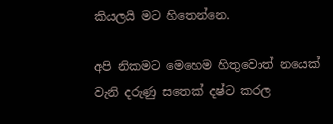කියලයි මට හිතෙන්නෙ.

අපි නිකමට මෙහෙම හිතුවොත් නයෙක්‌ වැනි දරුණු සතෙක්‌ දෂ්ට කරල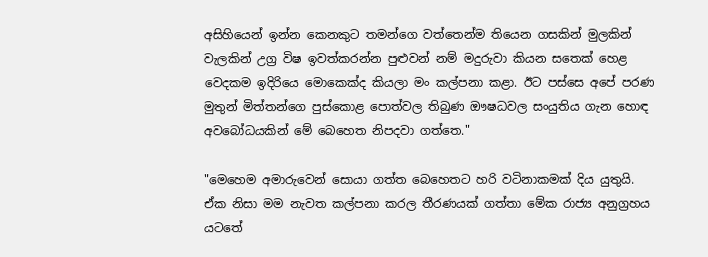අසිහියෙන් ඉන්න කෙනකුට තමන්ගෙ වත්තෙන්ම තියෙන ගසකින් මුලකින් වැලකින් උග්‍ර විෂ ඉවත්කරන්න පුළුවන් නම් මදුරුවා කියන සතෙක්‌ හෙළ වෙදකම ඉදිරියෙ මොකෙක්‌ද කියලා මං කල්පනා කළා. ඊට පස්‌සෙ අපේ පරණ මුතුන් මිත්තන්ගෙ පුස්‌කොළ පොත්වල තිබුණ ඖෂධවල සංයුතිය ගැන හොඳ අවබෝධයකින් මේ බෙහෙත නිපදවා ගත්තෙ."

"මෙහෙම අමාරුවෙන් සොයා ගත්ත බෙහෙතට හරි වටිනාකමක්‌ දිය යුතුයි. ඒක නිසා මම නැවත කල්පනා කරල තීරණයක්‌ ගත්තා මේක රාජ්‍ය අනුග්‍රහය යටතේ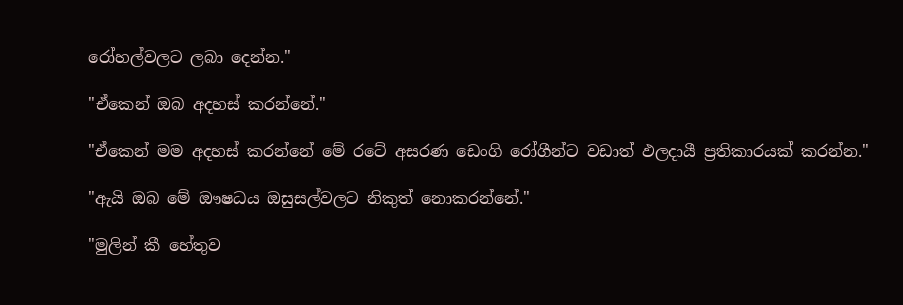රෝහල්වලට ලබා දෙන්න."

"ඒකෙන් ඔබ අදහස්‌ කරන්නේ."

"ඒකෙන් මම අදහස්‌ කරන්නේ මේ රටේ අසරණ ඩෙංගි රෝගීන්ට වඩාත් ඵලදායී ප්‍රතිකාරයක්‌ කරන්න."

"ඇයි ඔබ මේ ඖෂධය ඔසුසල්වලට නිකුත් නොකරන්නේ."

"මුලින් කී හේතුව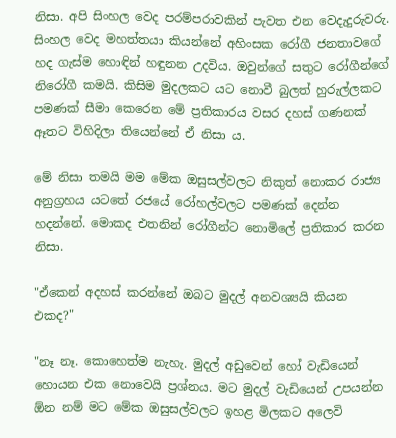නිසා. අපි සිංහල වෙද පරම්පරාවකින් පැවත එන වෙදැදුරුවරු. සිංහල වෙද මහත්තයා කියන්නේ අහිංසක රෝගී ජනතාවගේ හද ගැස්‌ම හොඳින් හඳුනන උදවිය. ඔවුන්ගේ සතුට රෝගීන්ගේ නිරෝගී කමයි. කිසිම මුදලකට යට නොවී බුලත් හුරුල්ලකට පමණක්‌ සීමා කෙරෙන මේ ප්‍රතිකාරය වසර දහස්‌ ගණනක්‌ ඈතට විහිදිලා තියෙන්නේ ඒ නිසා ය.

මේ නිසා තමයි මම මේක ඔසුසල්වලට නිකුත් නොකර රාජ්‍ය අනුග්‍රහය යටතේ රජයේ රෝහල්වලට පමණක්‌ දෙන්න හදන්නේ. මොකද එතනින් රෝගීන්ට නොමිලේ ප්‍රතිකාර කරන නිසා.

"ඒකෙන් අදහස්‌ කරන්නේ ඔබට මුදල් අනවශ්‍යයි කියන එකද?"

"නෑ නෑ. කොහෙත්ම නැහැ. මුදල් අඩුවෙන් හෝ වැඩියෙන් හොයන එක නොවෙයි ප්‍රශ්නය. මට මුදල් වැඩියෙන් උපයන්න ඕන නම් මට මේක ඔසුසල්වලට ඉහළ මිලකට අලෙවි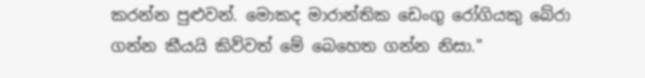කරන්න පුළුවන්. මොකද මාරාන්තික ඩෙංගු රෝගියකු බේරා ගන්න කීයයි කිව්වත් මේ බෙහෙත ගන්න නිසා."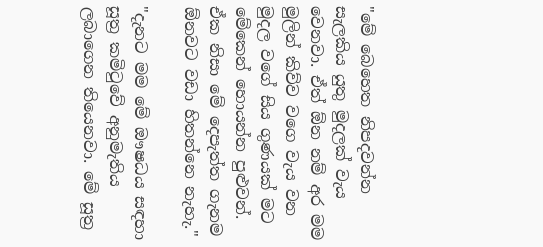"මේ බෙහෙත නිපදවන්න සැලකිය යුතු මුදලක්‌ වැය වෙනවා. ඒත් ඕන නම් අර මම මුලින් කිව්ව වගෙ වැය වන මුදල වගේ සිය ගුණයක්‌ මට මේකෙන් හොයන්න පුළුවන්. ඒක නිසා මේ දෙපැත්ත ගැනම ඕනවට වඩා හිතන්නෙ නැහැ."

"දැනට මම මේ ඖෂධය සඳහා සූත්‍ර කමිටුවේ අනුමැතිය ලබාගෙන තියෙනවා. මේ සූත්‍ර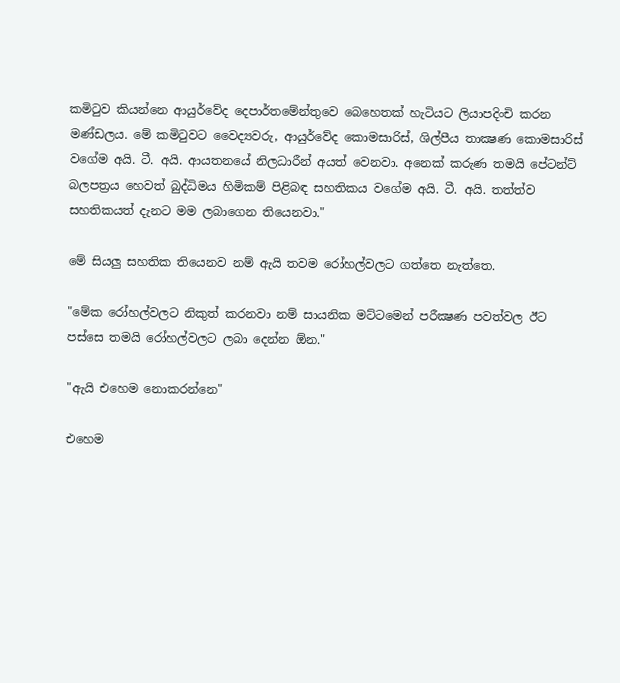කමිටුව කියන්නෙ ආයුර්වේද දෙපාර්තමේන්තුවෙ බෙහෙතක්‌ හැටියට ලියාපදිංචි කරන මණ්‌ඩලය. මේ කමිටුවට වෛද්‍යවරු, ආයුර්වේද කොමසාරිස්‌, ශිල්පීය තාක්‍ෂණ කොමසාරිස්‌ වගේම අයි. ටී. අයි. ආයතනයේ නිලධාරීන් අයත් වෙනවා. අනෙක්‌ කරුණ තමයි පේටන්ට්‌ බලපත්‍රය හෙවත් බුද්ධිමය හිමිකම් පිළිබඳ සහතිකය වගේම අයි. ටී. අයි. තත්ත්ව සහතිකයත් දැනට මම ලබාගෙන තියෙනවා."

මේ සියලු සහතික තියෙනව නම් ඇයි තවම රෝහල්වලට ගත්තෙ නැත්තෙ.

"මේක රෝහල්වලට නිකුත් කරනවා නම් සායනික මට්‌ටමෙන් පරීක්‍ෂණ පවත්වල ඊට පස්‌සෙ තමයි රෝහල්වලට ලබා දෙන්න ඕන."

"ඇයි එහෙම නොකරන්නෙ"

එහෙම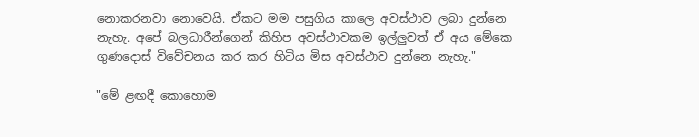නොකරනවා නොවෙයි. ඒකට මම පසුගිය කාලෙ අවස්‌ථාව ලබා දුන්නෙ නැහැ. අපේ බලධාරීන්ගෙන් කිහිප අවස්‌ථාවකම ඉල්ලුවත් ඒ අය මේකෙ ගුණදොස්‌ විවේචනය කර කර හිටිය මිස අවස්‌ථාව දුන්නෙ නැහැ."

"මේ ළඟදී කොහොම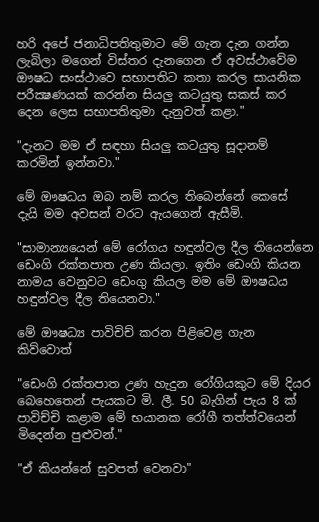හරි අපේ ජනාධිපතිතුමාට මේ ගැන දැන ගන්න ලැබිලා මගෙන් විස්‌තර දැනගෙන ඒ අවස්‌ථාවේම ඖෂධ සංස්‌ථාවෙ සභාපතිට කතා කරල සායනික පරීක්‍ෂණයක්‌ කරන්න සියලු කටයුතු සකස්‌ කර දෙන ලෙස සභාපතිතුමා දැනුවත් කළා."

"දැනට මම ඒ සඳහා සියලු කටයුතු සූදානම් කරමින් ඉන්නවා."

මේ ඖෂධය ඔබ නම් කරල තිබෙන්නේ කෙසේ දැයි මම අවසන් වරට ඇයගෙන් ඇසීමි.

"සාමාන්‍යයෙන් මේ රෝගය හඳුන්වල දීල තියෙන්නෙ ඩෙංගි රක්‌තපාත උණ කියලා. ඉතිං ඩෙංගි කියන නාමය වෙනුවට ඩෙංගු කියල මම මේ ඖෂධය හඳුන්වල දීල තියෙනවා."

මේ ඖෂධ්‍ය පාවිචිච් කරන පිළිවෙළ ගැන කිව්වොත්

"ඩෙංගි රක්‌තපාත උණ හැදුන රෝගියකුට මේ දියර බෙහෙතෙන් පැයකට මි. ලී. 50 බැගින් පැය 8 ක්‌ පාවිච්චි කළාම මේ භයානක රෝගී තත්ත්වයෙන් මිදෙන්න පුළුවන්."

"ඒ කියන්නේ සුවපත් වෙනවා"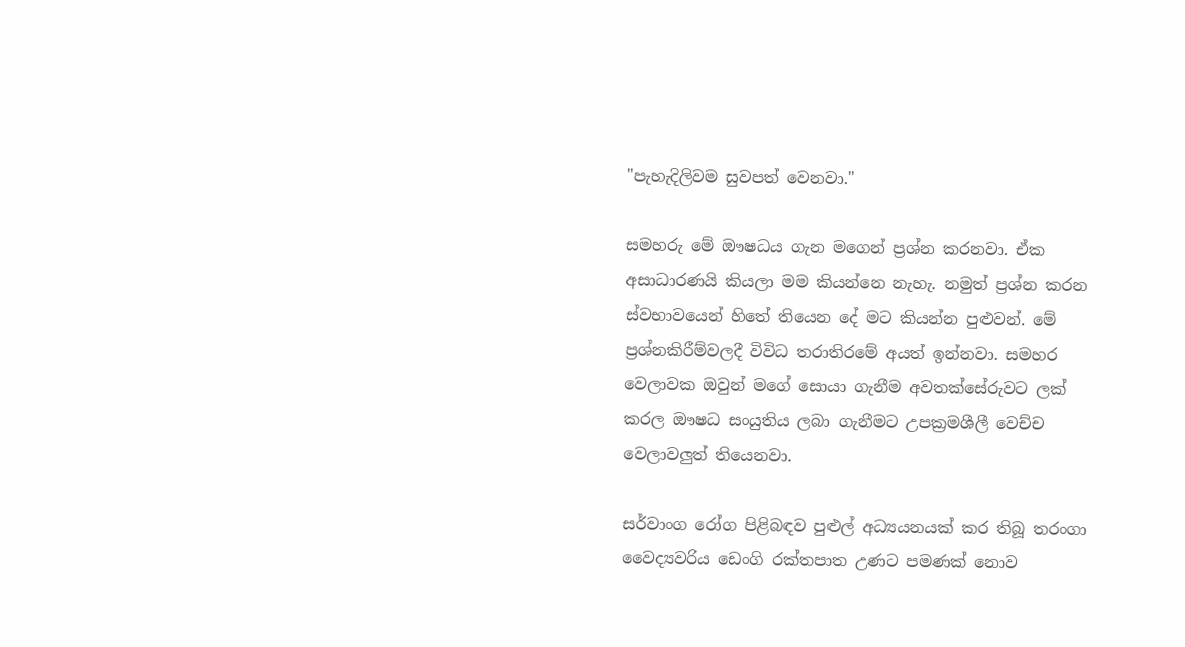"පැහැදිලිවම සුවපත් වෙනවා."

සමහරු මේ ඖෂධය ගැන මගෙන් ප්‍රශ්න කරනවා. ඒක අසාධාරණයි කියලා මම කියන්නෙ නැහැ. නමුත් ප්‍රශ්න කරන ස්‌වභාවයෙන් හිතේ තියෙන දේ මට කියන්න පුළුවන්. මේ ප්‍රශ්නකිරීම්වලදී විවිධ තරාතිරමේ අයත් ඉන්නවා. සමහර වෙලාවක ඔවුන් මගේ සොයා ගැනීම අවතක්‌සේරුවට ලක්‌ කරල ඖෂධ සංයුතිය ලබා ගැනීමට උපක්‍රමශීලී වෙච්ච වෙලාවලුත් තියෙනවා.

සර්වාංග රෝග පිළිබඳව පුළුල් අධ්‍යයනයක්‌ කර තිබූ තරංගා වෛද්‍යවරිය ඩෙංගි රක්‌තපාත උණට පමණක්‌ නොව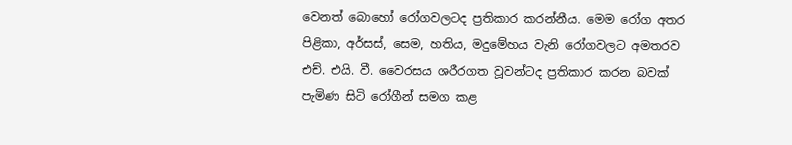වෙනත් බොහෝ රෝගවලටද ප්‍රතිකාර කරන්නීය. මෙම රෝග අතර පිළිකා, අර්සස්‌, සෙම, හතිය, මදුමේහය වැනි රෝගවලට අමතරව එච්. එයි. වී. වෛරසය ශරීරගත වූවන්ටද ප්‍රතිකාර කරන බවක්‌ පැමිණ සිටි රෝගීන් සමග කළ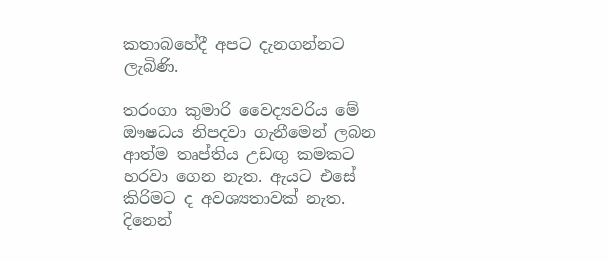කතාබහේදී අපට දැනගන්නට ලැබිණි.

තරංගා කුමාරි වෛද්‍යවරිය මේ ඖෂධය නිපදවා ගැනීමෙන් ලබන ආත්ම තෘප්තිය උඩඟු කමකට හරවා ගෙන නැත. ඇයට එසේ කිරිමට ද අවශ්‍යතාවක්‌ නැත. දිනෙන්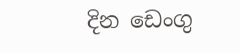දින ඩෙංගු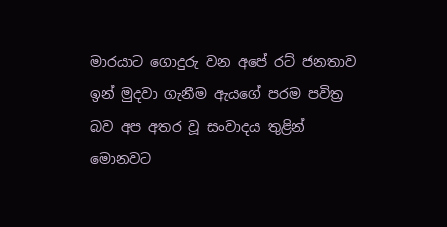මාරයාට ගොදුරු වන අපේ රට්‌ ජනතාව ඉන් මුදවා ගැනීම ඇයගේ පරම පවිත්‍ර බව අප අතර වූ සංවාදය තුළින් මොනවට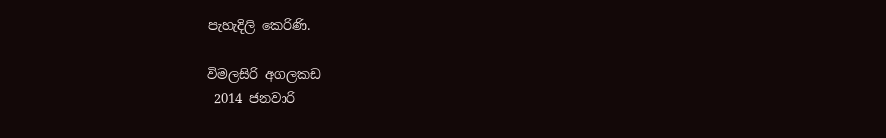පැහැදිලි කෙරිණි.

විමලසිරි අගලකඩ
 2014 ජනවාරි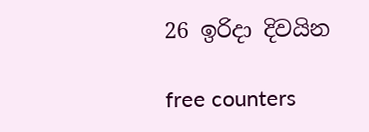26 ඉරිදා දිවයින

free counters